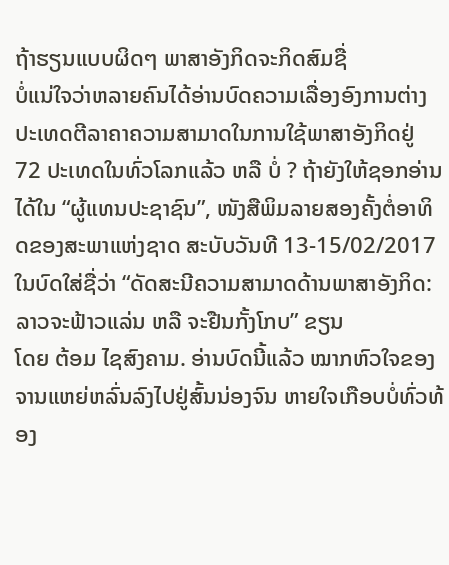ຖ້າຮຽນແບບຜິດໆ ພາສາອັງກິດຈະກິດສົມຊື່
ບໍ່ແນ່ໃຈວ່າຫລາຍຄົນໄດ້ອ່ານບົດຄວາມເລື່ອງອົງການຕ່າງປະເທດຕີລາຄາຄວາມສາມາດໃນການໃຊ້ພາສາອັງກິດຢູ່ 72 ປະເທດໃນທົ່ວໂລກແລ້ວ ຫລື ບໍ່ ? ຖ້າຍັງໃຫ້ຊອກອ່ານໄດ້ໃນ “ຜູ້ແທນປະຊາຊົນ”, ໜັງສືພິມລາຍສອງຄັ້ງຕໍ່ອາທິດຂອງສະພາແຫ່ງຊາດ ສະບັບວັນທີ 13-15/02/2017 ໃນບົດໃສ່ຊື່ວ່າ “ດັດສະນີຄວາມສາມາດດ້ານພາສາອັງກິດ: ລາວຈະຟ້າວແລ່ນ ຫລື ຈະຢືນກັ້ງໂກບ” ຂຽນ
ໂດຍ ຕ້ອມ ໄຊສົງຄາມ. ອ່ານບົດນີ້ແລ້ວ ໝາກຫົວໃຈຂອງຈານແຫຍ່ຫລົ່ນລົງໄປຢູ່ສົ້ນນ່ອງຈົນ ຫາຍໃຈເກືອບບໍ່ທົ່ວທ້ອງ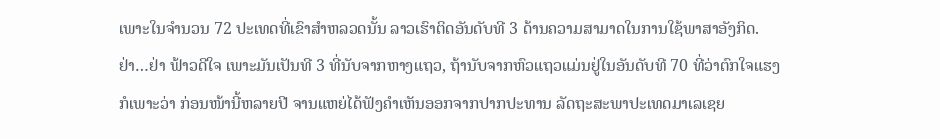ເພາະໃນຈຳນວນ 72 ປະເທດທີ່ເຂົາສຳຫລວດນັ້ນ ລາວເຮົາຕິດອັນດັບທີ 3 ດ້ານຄວາມສາມາດໃນການໃຊ້ພາສາອັງກິດ. ຢ່າ…ຢ່າ ຟ້າວດີໃຈ ເພາະມັນເປັນທີ 3 ທີ່ນັບຈາກຫາງແຖວ, ຖ້ານັບຈາກຫົວແຖວແມ່ນຢູ່ໃນອັນດັບທີ 70 ທີ່ວ່າຕົກໃຈແຮງກໍເພາະວ່າ ກ່ອນໜ້ານີ້ຫລາຍປີ ຈານແຫຍ່ໄດ້ຟັງຄຳເຫັນອອກຈາກປາກປະທານ ລັດຖະສະພາປະເທດມາເລເຊຍ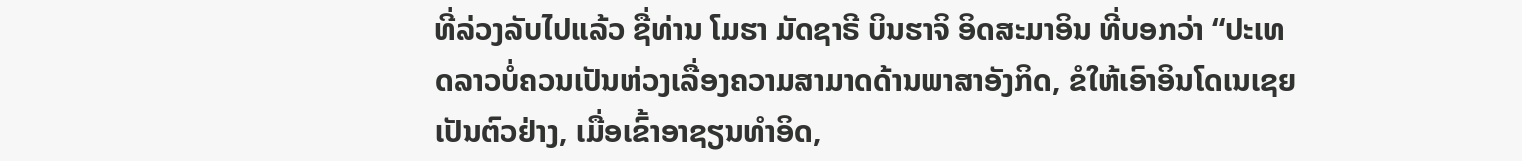ທີ່ລ່ວງລັບໄປແລ້ວ ຊື່ທ່ານ ໂມຮາ ມັດຊາຣີ ບິນຮາຈິ ອິດສະມາອິນ ທີ່ບອກວ່າ “ປະເທດລາວບໍ່ຄວນເປັນຫ່ວງເລື່ອງຄວາມສາມາດດ້ານພາສາອັງກິດ, ຂໍໃຫ້ເອົາອິນໂດເນເຊຍເປັນຕົວຢ່າງ, ເມື່ອເຂົ້າອາຊຽນທຳອິດ,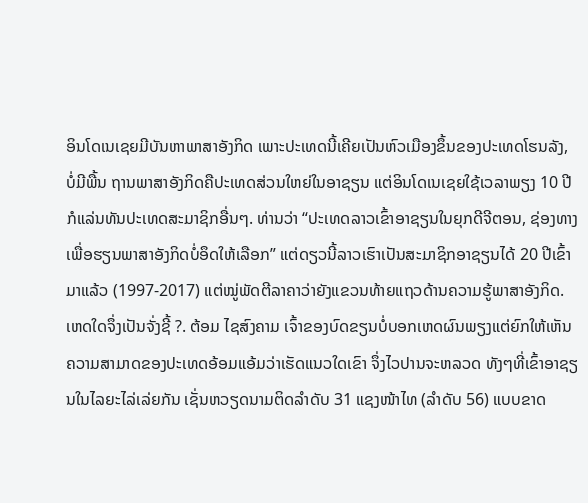ອິນໂດເນເຊຍມີບັນຫາພາສາອັງກິດ ເພາະປະເທດນີ້ເຄີຍເປັນຫົວເມືອງຂຶ້ນຂອງປະເທດໂຮນລັງ, ບໍ່ມີພື້ນ ຖານພາສາອັງກິດຄືປະເທດສ່ວນໃຫຍ່ໃນອາຊຽນ ແຕ່ອິນໂດເນເຊຍໃຊ້ເວລາພຽງ 10 ປີກໍແລ່ນທັນປະເທດສະມາຊິກອື່ນໆ. ທ່ານວ່າ “ປະເທດລາວເຂົ້າອາຊຽນໃນຍຸກດີຈີຕອນ, ຊ່ອງທາງເພື່ອຮຽນພາສາອັງກິດບໍ່ອຶດໃຫ້ເລືອກ” ແຕ່ດຽວນີ້ລາວເຮົາເປັນສະມາຊິກອາຊຽນໄດ້ 20 ປີເຂົ້າມາແລ້ວ (1997-2017) ແຕ່ໝູ່ພັດຕີລາຄາວ່າຍັງແຂວນທ້າຍແຖວດ້ານຄວາມຮູ້ພາສາອັງກິດ. ເຫດໃດຈຶ່ງເປັນຈັ່ງຊີ້ ?. ຕ້ອມ ໄຊສົງຄາມ ເຈົ້າຂອງບົດຂຽນບໍ່ບອກເຫດຜົນພຽງແຕ່ຍົກໃຫ້ເຫັນຄວາມສາມາດຂອງປະເທດອ້ອມແອ້ມວ່າເຮັດແນວໃດເຂົາ ຈຶ່ງໄວປານຈະຫລວດ ທັງໆທີ່ເຂົ້າອາຊຽນໃນໄລຍະໄລ່ເລ່ຍກັນ ເຊັ່ນຫວຽດນາມຕິດລຳດັບ 31 ແຊງໜ້າໄທ (ລຳດັບ 56) ແບບຂາດ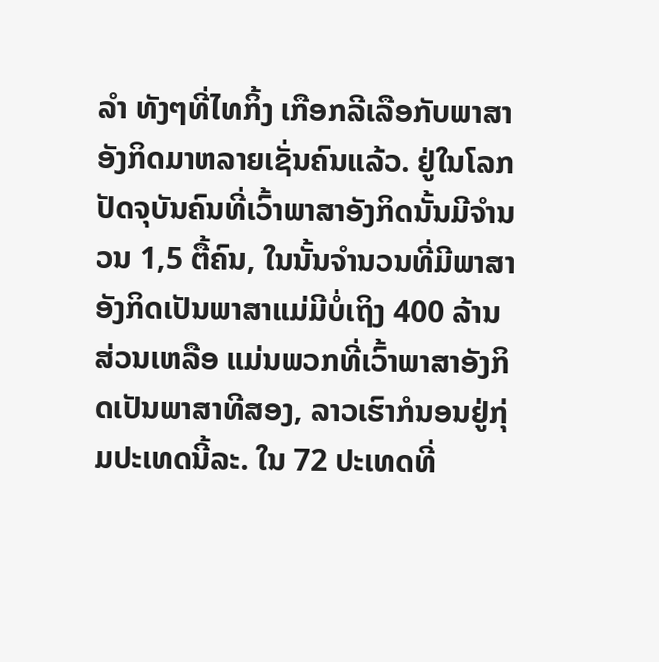ລຳ ທັງໆທີ່ໄທກິ້ງ ເກືອກລີເລືອກັບພາສາອັງກິດມາຫລາຍເຊັ່ນຄົນແລ້ວ. ຢູ່ໃນໂລກປັດຈຸບັນຄົນທີ່ເວົ້າພາສາອັງກິດນັ້ນມີຈຳນວນ 1,5 ຕື້ຄົນ, ໃນນັ້ນຈຳນວນທີ່ມີພາສາອັງກິດເປັນພາສາແມ່ມີບໍ່ເຖິງ 400 ລ້ານ ສ່ວນເຫລືອ ແມ່ນພວກທີ່ເວົ້າພາສາອັງກິດເປັນພາສາທີສອງ, ລາວເຮົາກໍນອນຢູ່ກຸ່ມປະເທດນີ້ລະ. ໃນ 72 ປະເທດທີ່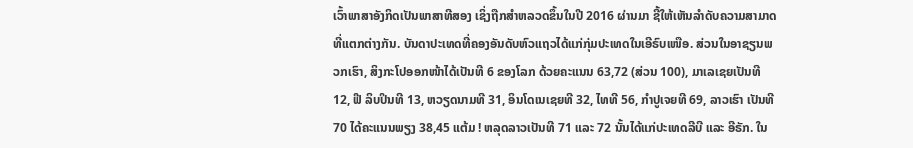ເວົ້າພາສາອັງກິດເປັນພາສາທີສອງ ເຊິ່ງຖືກສຳຫລວດຂຶ້ນໃນປີ 2016 ຜ່ານມາ ຊີ້ໃຫ້ເຫັນລຳດັບຄວາມສາມາດທີ່ແຕກຕ່າງກັນ. ບັນດາປະເທດທີ່ຄອງອັນດັບຫົວແຖວໄດ້ແກ່ກຸ່ມປະເທດໃນເອີຣົບເໜືອ. ສ່ວນໃນອາຊຽນພວກເຮົາ, ສິງກະໂປອອກໜ້າໄດ້ເປັນທີ 6 ຂອງໂລກ ດ້ວຍຄະແນນ 63,72 (ສ່ວນ 100), ມາເລເຊຍເປັນທີ 12, ຟີ ລິບປິນທີ 13, ຫວຽດນາມທີ 31, ອິນໂດເນເຊຍທີ 32, ໄທທີ 56, ກຳປູເຈຍທີ 69, ລາວເຮົາ ເປັນທີ 70 ໄດ້ຄະແນນພຽງ 38,45 ແຕ້ມ ! ຫລຸດລາວເປັນທີ 71 ແລະ 72 ນັ້ນໄດ້ແກ່ປະເທດລີບີ ແລະ ອີຣັກ. ໃນ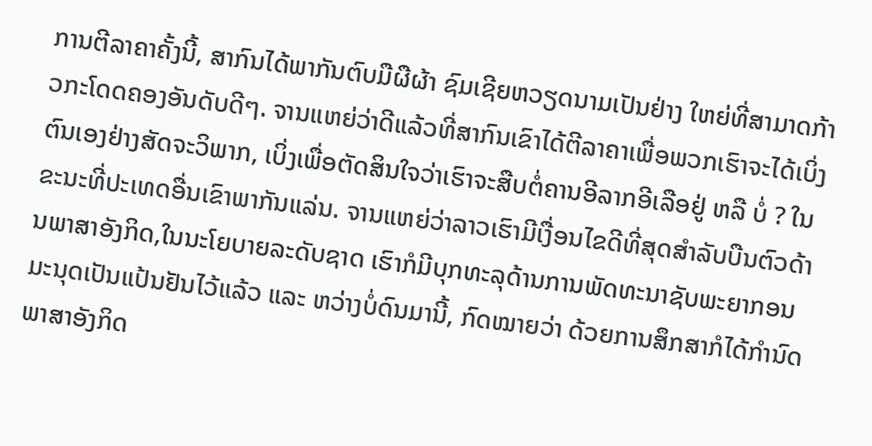ການຕີລາຄາຄັ້ງນີ້, ສາກົນໄດ້ພາກັນຕົບມືຜືຜ້າ ຊົມເຊີຍຫວຽດນາມເປັນຢ່າງ ໃຫຍ່ທີ່ສາມາດກ້າວກະໂດດຄອງອັນດັບດີໆ. ຈານແຫຍ່ວ່າດີແລ້ວທີ່ສາກົນເຂົາໄດ້ຕີລາຄາເພື່ອພວກເຮົາຈະໄດ້ເບິ່ງຕົນເອງຢ່າງສັດຈະວິພາກ, ເບິ່ງເພື່ອຕັດສິນໃຈວ່າເຮົາຈະສືບຕໍ່ຄານອີລາກອີເລືອຢູ່ ຫລື ບໍ່ ? ໃນຂະນະທີ່ປະເທດອື່ນເຂົາພາກັນແລ່ນ. ຈານແຫຍ່ວ່າລາວເຮົາມີເງື່ອນໄຂດີທີ່ສຸດສຳລັບບືນຕົວດ້ານພາສາອັງກິດ,ໃນນະໂຍບາຍລະດັບຊາດ ເຮົາກໍມີບຸກທະລຸດ້ານການພັດທະນາຊັບພະຍາກອນມະນຸດເປັນແປ້ນຢັນໄວ້ແລ້ວ ແລະ ຫວ່າງບໍ່ດົນມານີ້, ກົດໝາຍວ່າ ດ້ວຍການສຶກສາກໍໄດ້ກຳນົດພາສາອັງກິດ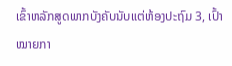ເຂົ້າຫລັກສູດພາກບັງຄັບນັບແຕ່ຫ້ອງປະຖົມ 3, ເປົ້າໝາຍກາ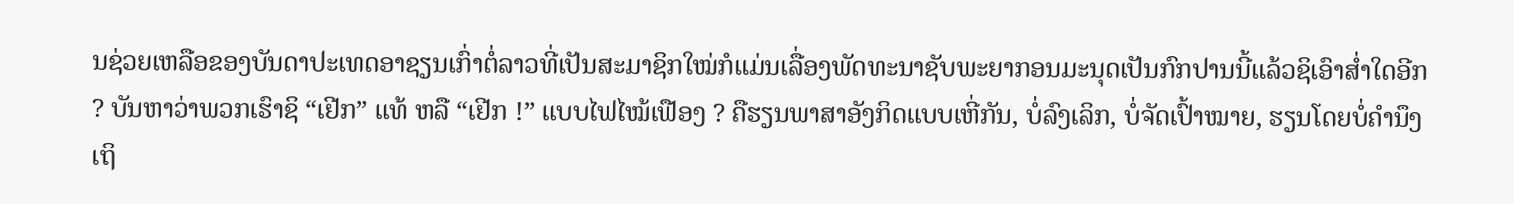ນຊ່ວຍເຫລືອຂອງບັນດາປະເທດອາຊຽນເກົ່າຕໍ່ລາວທີ່ເປັນສະມາຊິກໃໝ່ກໍແມ່ນເລື່ອງພັດທະນາຊັບພະຍາກອນມະນຸດເປັນກົກປານນີ້ແລ້ວຊິເອົາສໍ່າໃດອີກ ? ບັນຫາວ່າພວກເຮົາຊິ “ເຢີກ” ແທ້ ຫລື “ເຢີກ !” ແບບໄຟໄໝ້ເຟືອງ ? ຄືຮຽນພາສາອັງກິດແບບເຫີ່ກັນ, ບໍ່ລົງເລິກ, ບໍ່ຈັດເປົ້າໝາຍ, ຮຽນໂດຍບໍ່ຄຳນຶງເຖິ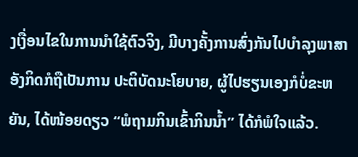ງເງື່ອນໄຂໃນການນຳໃຊ້ຕົວຈິງ, ມີບາງຄັ້ງການສົ່ງກັນໄປບຳລຸງພາສາອັງກິດກໍຖືເປັນການ ປະຕິບັດນະໂຍບາຍ, ຜູ້ໄປຮຽນເອງກໍບໍ່ຂະຫຍັນ, ໄດ້ໜ້ອຍດຽວ “ພໍຖາມກິນເຂົ້າກິນນ້ຳ” ໄດ້ກໍພໍໃຈແລ້ວ.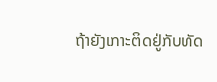ຖ້າຍັງເກາະຕິດຢູ່ກັບທັດ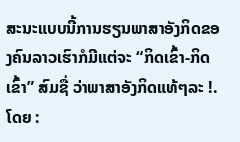ສະນະແບບນີ້ການຮຽນພາສາອັງກິດຂອງຄົນລາວເຮົາກໍມີແຕ່ຈະ “ກິດເຂົ້າ-ກິດເຂົ້າ” ສົມຊື່ ວ່າພາສາອັງກິດແທ້ໆລະ !.
ໂດຍ :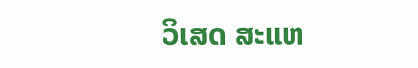ວິເສດ ສະແຫ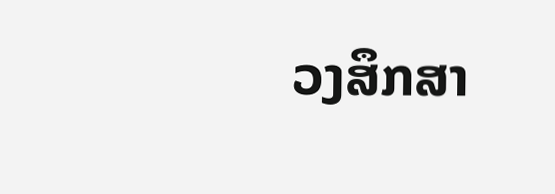ວງສຶກສາ